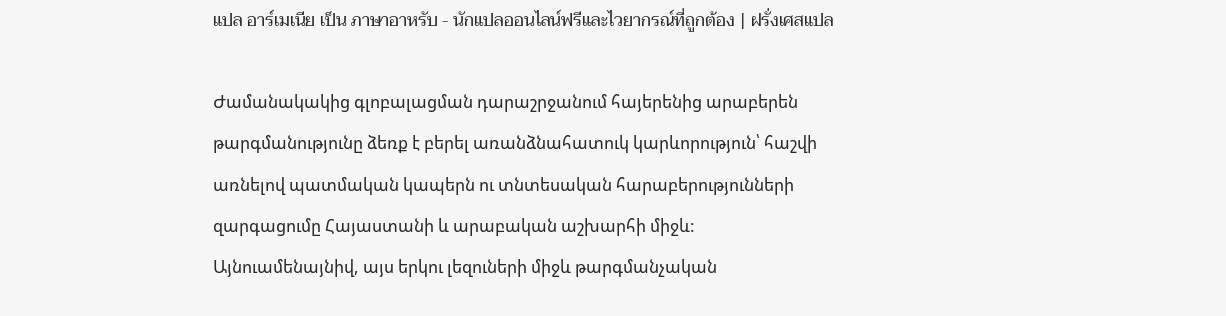แปล อาร์เมเนีย เป็น ภาษาอาหรับ - นักแปลออนไลน์ฟรีและไวยากรณ์ที่ถูกต้อง | ฝรั่งเศสแปล

Ժամանակակից գլոբալացման դարաշրջանում հայերենից արաբերեն թարգմանությունը ձեռք է բերել առանձնահատուկ կարևորություն՝ հաշվի առնելով պատմական կապերն ու տնտեսական հարաբերությունների զարգացումը Հայաստանի և արաբական աշխարհի միջև: Այնուամենայնիվ, այս երկու լեզուների միջև թարգմանչական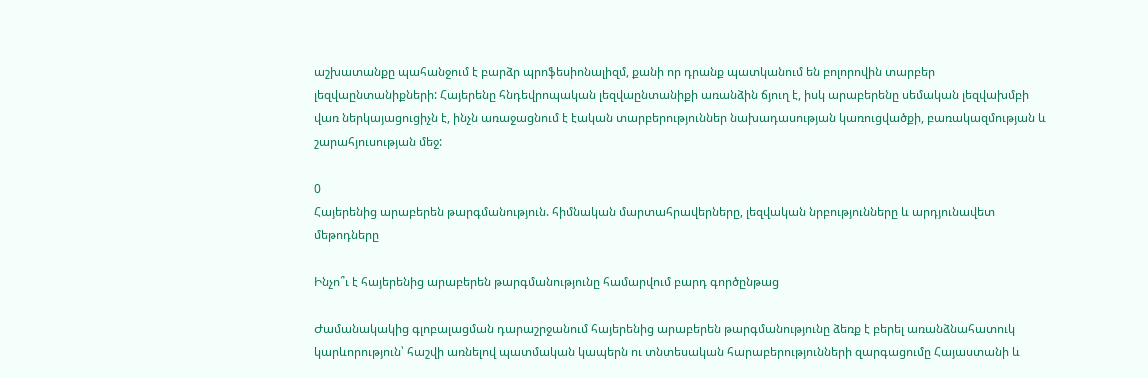աշխատանքը պահանջում է բարձր պրոֆեսիոնալիզմ, քանի որ դրանք պատկանում են բոլորովին տարբեր լեզվաընտանիքների: Հայերենը հնդեվրոպական լեզվաընտանիքի առանձին ճյուղ է, իսկ արաբերենը սեմական լեզվախմբի վառ ներկայացուցիչն է, ինչն առաջացնում է էական տարբերություններ նախադասության կառուցվածքի, բառակազմության և շարահյուսության մեջ:

0
Հայերենից արաբերեն թարգմանություն. հիմնական մարտահրավերները, լեզվական նրբությունները և արդյունավետ մեթոդները

Ինչո՞ւ է հայերենից արաբերեն թարգմանությունը համարվում բարդ գործընթաց

Ժամանակակից գլոբալացման դարաշրջանում հայերենից արաբերեն թարգմանությունը ձեռք է բերել առանձնահատուկ կարևորություն՝ հաշվի առնելով պատմական կապերն ու տնտեսական հարաբերությունների զարգացումը Հայաստանի և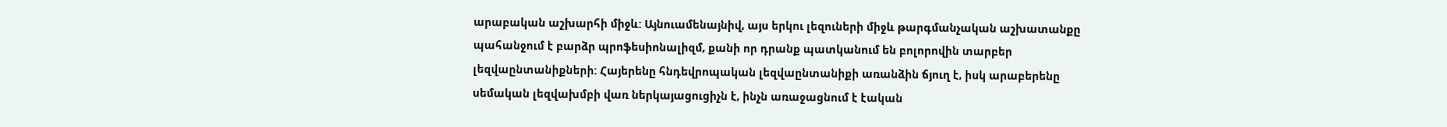արաբական աշխարհի միջև: Այնուամենայնիվ, այս երկու լեզուների միջև թարգմանչական աշխատանքը պահանջում է բարձր պրոֆեսիոնալիզմ, քանի որ դրանք պատկանում են բոլորովին տարբեր լեզվաընտանիքների: Հայերենը հնդեվրոպական լեզվաընտանիքի առանձին ճյուղ է, իսկ արաբերենը սեմական լեզվախմբի վառ ներկայացուցիչն է, ինչն առաջացնում է էական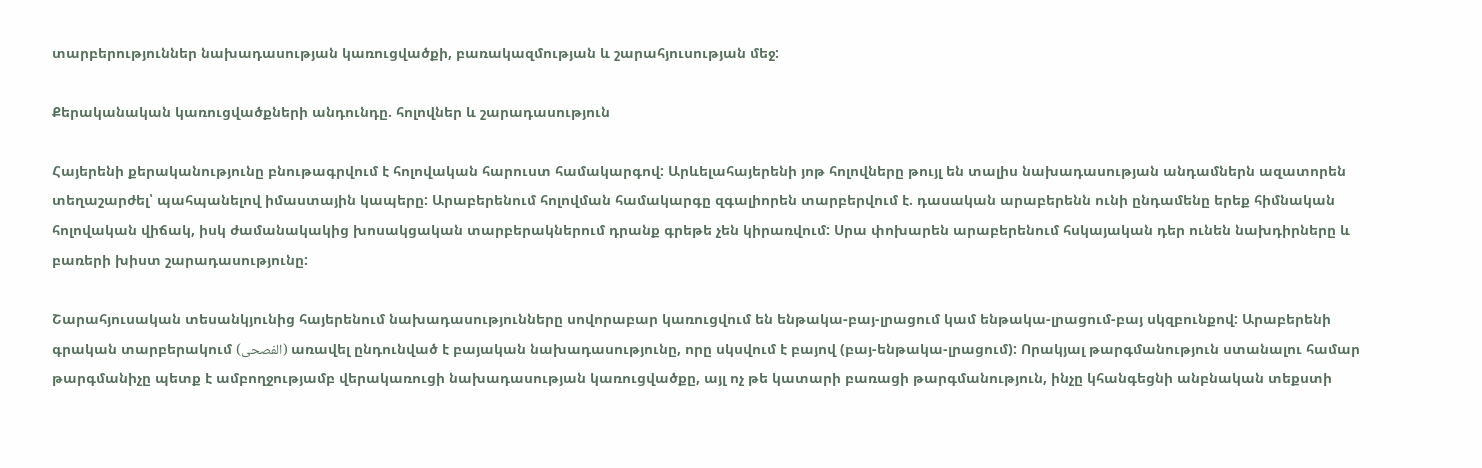տարբերություններ նախադասության կառուցվածքի, բառակազմության և շարահյուսության մեջ:

Քերականական կառուցվածքների անդունդը. հոլովներ և շարադասություն

Հայերենի քերականությունը բնութագրվում է հոլովական հարուստ համակարգով: Արևելահայերենի յոթ հոլովները թույլ են տալիս նախադասության անդամներն ազատորեն տեղաշարժել՝ պահպանելով իմաստային կապերը: Արաբերենում հոլովման համակարգը զգալիորեն տարբերվում է. դասական արաբերենն ունի ընդամենը երեք հիմնական հոլովական վիճակ, իսկ ժամանակակից խոսակցական տարբերակներում դրանք գրեթե չեն կիրառվում: Սրա փոխարեն արաբերենում հսկայական դեր ունեն նախդիրները և բառերի խիստ շարադասությունը:

Շարահյուսական տեսանկյունից հայերենում նախադասությունները սովորաբար կառուցվում են ենթակա-բայ-լրացում կամ ենթակա-լրացում-բայ սկզբունքով: Արաբերենի գրական տարբերակում (الفصحى) առավել ընդունված է բայական նախադասությունը, որը սկսվում է բայով (բայ-ենթակա-լրացում): Որակյալ թարգմանություն ստանալու համար թարգմանիչը պետք է ամբողջությամբ վերակառուցի նախադասության կառուցվածքը, այլ ոչ թե կատարի բառացի թարգմանություն, ինչը կհանգեցնի անբնական տեքստի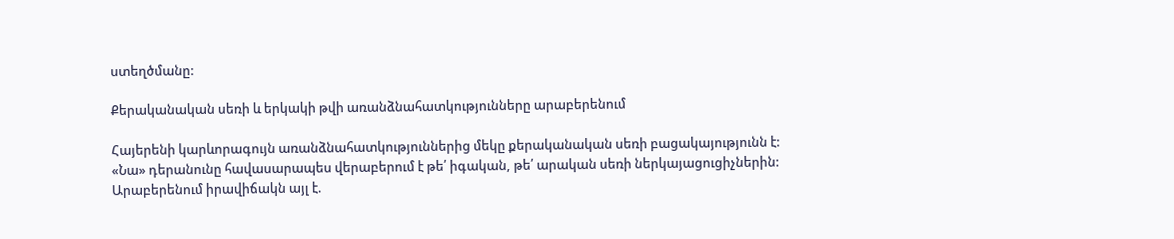ստեղծմանը:

Քերականական սեռի և երկակի թվի առանձնահատկությունները արաբերենում

Հայերենի կարևորագույն առանձնահատկություններից մեկը քերականական սեռի բացակայությունն է: «Նա» դերանունը հավասարապես վերաբերում է թե՛ իգական, թե՛ արական սեռի ներկայացուցիչներին: Արաբերենում իրավիճակն այլ է.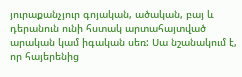յուրաքանչյուր գոյական, ածական, բայ և դերանուն ունի հստակ արտահայտված արական կամ իգական սեռ: Սա նշանակում է, որ հայերենից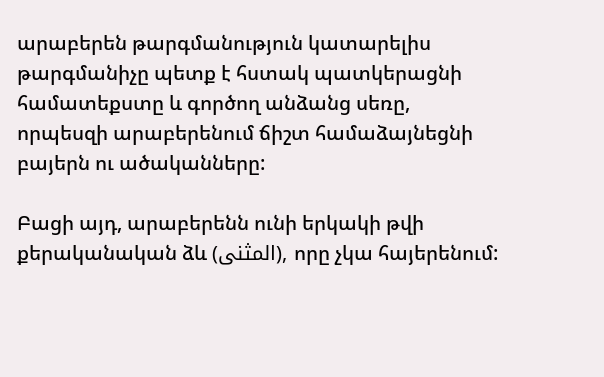արաբերեն թարգմանություն կատարելիս թարգմանիչը պետք է հստակ պատկերացնի համատեքստը և գործող անձանց սեռը, որպեսզի արաբերենում ճիշտ համաձայնեցնի բայերն ու ածականները:

Բացի այդ, արաբերենն ունի երկակի թվի քերականական ձև (المثنى), որը չկա հայերենում: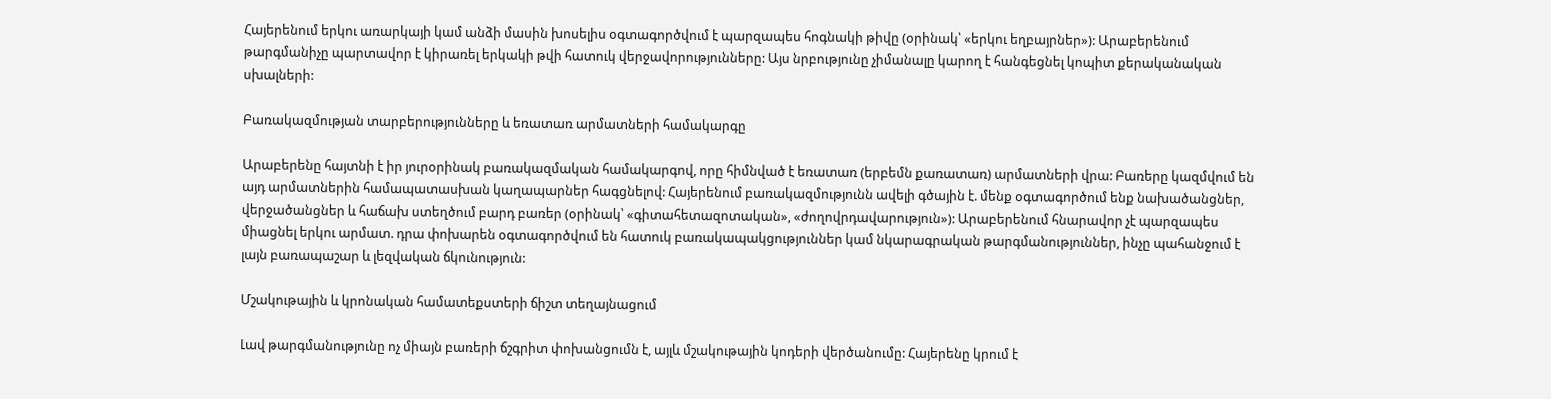Հայերենում երկու առարկայի կամ անձի մասին խոսելիս օգտագործվում է պարզապես հոգնակի թիվը (օրինակ՝ «երկու եղբայրներ»): Արաբերենում թարգմանիչը պարտավոր է կիրառել երկակի թվի հատուկ վերջավորությունները: Այս նրբությունը չիմանալը կարող է հանգեցնել կոպիտ քերականական սխալների:

Բառակազմության տարբերությունները և եռատառ արմատների համակարգը

Արաբերենը հայտնի է իր յուրօրինակ բառակազմական համակարգով, որը հիմնված է եռատառ (երբեմն քառատառ) արմատների վրա: Բառերը կազմվում են այդ արմատներին համապատասխան կաղապարներ հագցնելով: Հայերենում բառակազմությունն ավելի գծային է. մենք օգտագործում ենք նախածանցներ, վերջածանցներ և հաճախ ստեղծում բարդ բառեր (օրինակ՝ «գիտահետազոտական», «ժողովրդավարություն»): Արաբերենում հնարավոր չէ պարզապես միացնել երկու արմատ. դրա փոխարեն օգտագործվում են հատուկ բառակապակցություններ կամ նկարագրական թարգմանություններ, ինչը պահանջում է լայն բառապաշար և լեզվական ճկունություն:

Մշակութային և կրոնական համատեքստերի ճիշտ տեղայնացում

Լավ թարգմանությունը ոչ միայն բառերի ճշգրիտ փոխանցումն է, այլև մշակութային կոդերի վերծանումը: Հայերենը կրում է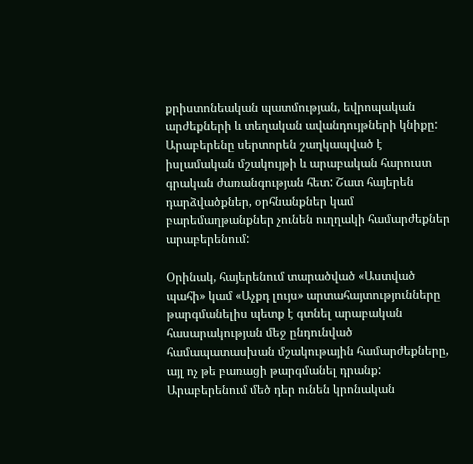քրիստոնեական պատմության, եվրոպական արժեքների և տեղական ավանդույթների կնիքը: Արաբերենը սերտորեն շաղկապված է իսլամական մշակույթի և արաբական հարուստ գրական ժառանգության հետ: Շատ հայերեն դարձվածքներ, օրհնանքներ կամ բարեմաղթանքներ չունեն ուղղակի համարժեքներ արաբերենում:

Օրինակ, հայերենում տարածված «Աստված պահի» կամ «Աչքդ լույս» արտահայտությունները թարգմանելիս պետք է գտնել արաբական հասարակության մեջ ընդունված համապատասխան մշակութային համարժեքները, այլ ոչ թե բառացի թարգմանել դրանք: Արաբերենում մեծ դեր ունեն կրոնական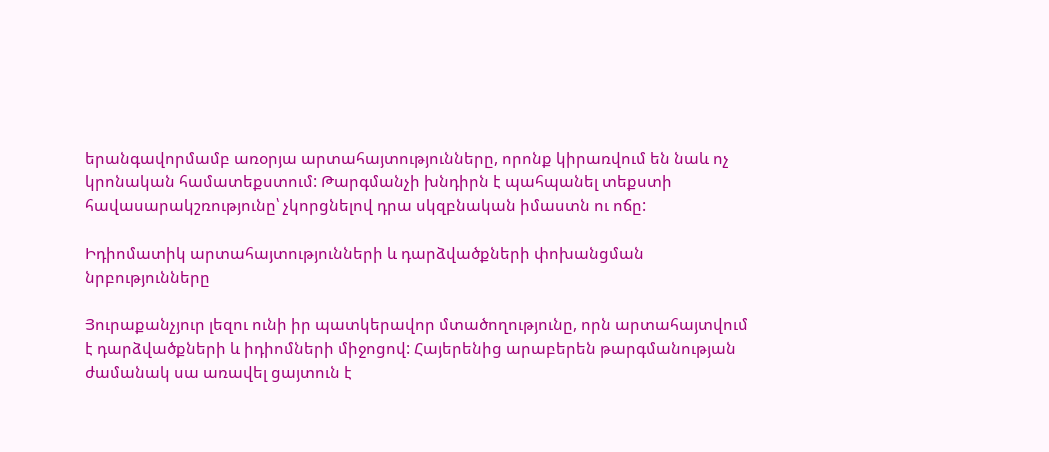երանգավորմամբ առօրյա արտահայտությունները, որոնք կիրառվում են նաև ոչ կրոնական համատեքստում: Թարգմանչի խնդիրն է պահպանել տեքստի հավասարակշռությունը՝ չկորցնելով դրա սկզբնական իմաստն ու ոճը:

Իդիոմատիկ արտահայտությունների և դարձվածքների փոխանցման նրբությունները

Յուրաքանչյուր լեզու ունի իր պատկերավոր մտածողությունը, որն արտահայտվում է դարձվածքների և իդիոմների միջոցով: Հայերենից արաբերեն թարգմանության ժամանակ սա առավել ցայտուն է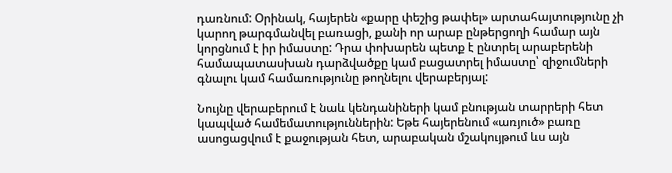դառնում: Օրինակ, հայերեն «քարը փեշից թափել» արտահայտությունը չի կարող թարգմանվել բառացի, քանի որ արաբ ընթերցողի համար այն կորցնում է իր իմաստը: Դրա փոխարեն պետք է ընտրել արաբերենի համապատասխան դարձվածքը կամ բացատրել իմաստը՝ զիջումների գնալու կամ համառությունը թողնելու վերաբերյալ:

Նույնը վերաբերում է նաև կենդանիների կամ բնության տարրերի հետ կապված համեմատություններին: Եթե հայերենում «առյուծ» բառը ասոցացվում է քաջության հետ, արաբական մշակույթում ևս այն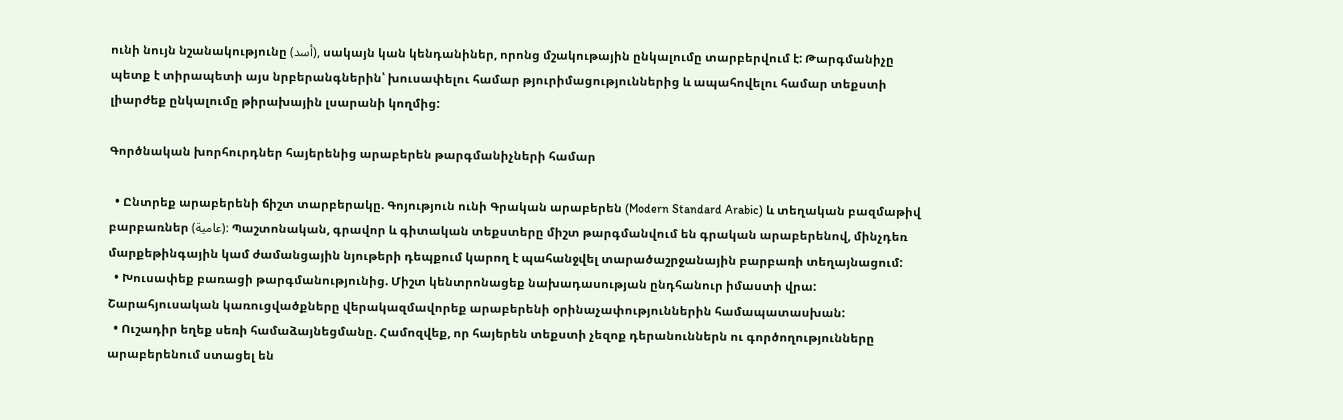ունի նույն նշանակությունը (أسد), սակայն կան կենդանիներ, որոնց մշակութային ընկալումը տարբերվում է: Թարգմանիչը պետք է տիրապետի այս նրբերանգներին՝ խուսափելու համար թյուրիմացություններից և ապահովելու համար տեքստի լիարժեք ընկալումը թիրախային լսարանի կողմից:

Գործնական խորհուրդներ հայերենից արաբերեն թարգմանիչների համար

  • Ընտրեք արաբերենի ճիշտ տարբերակը. Գոյություն ունի Գրական արաբերեն (Modern Standard Arabic) և տեղական բազմաթիվ բարբառներ (عامية): Պաշտոնական, գրավոր և գիտական տեքստերը միշտ թարգմանվում են գրական արաբերենով, մինչդեռ մարքեթինգային կամ ժամանցային նյութերի դեպքում կարող է պահանջվել տարածաշրջանային բարբառի տեղայնացում:
  • Խուսափեք բառացի թարգմանությունից. Միշտ կենտրոնացեք նախադասության ընդհանուր իմաստի վրա: Շարահյուսական կառուցվածքները վերակազմավորեք արաբերենի օրինաչափություններին համապատասխան:
  • Ուշադիր եղեք սեռի համաձայնեցմանը. Համոզվեք, որ հայերեն տեքստի չեզոք դերանուններն ու գործողությունները արաբերենում ստացել են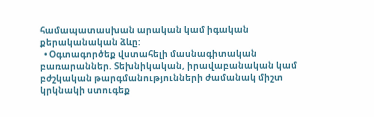համապատասխան արական կամ իգական քերականական ձևը:
  • Օգտագործեք վստահելի մասնագիտական բառարաններ. Տեխնիկական, իրավաբանական կամ բժշկական թարգմանությունների ժամանակ միշտ կրկնակի ստուգեք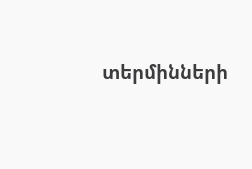տերմինների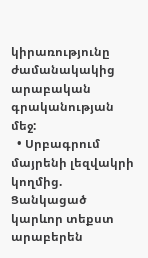կիրառությունը ժամանակակից արաբական գրականության մեջ:
  • Սրբագրում մայրենի լեզվակրի կողմից. Ցանկացած կարևոր տեքստ արաբերեն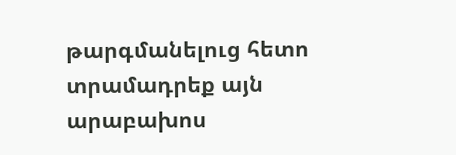թարգմանելուց հետո տրամադրեք այն արաբախոս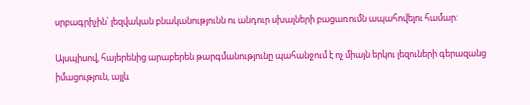սրբագրիչին՝ լեզվական բնականությունն ու անդուր սխալների բացառումն ապահովելու համար:

Այսպիսով, հայերենից արաբերեն թարգմանությունը պահանջում է ոչ միայն երկու լեզուների գերազանց իմացություն, այլև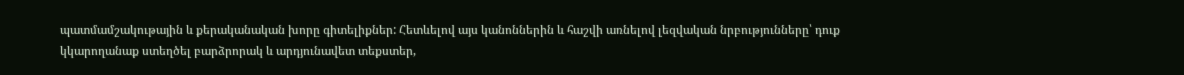պատմամշակութային և քերականական խորը գիտելիքներ: Հետևելով այս կանոններին և հաշվի առնելով լեզվական նրբությունները՝ դուք կկարողանաք ստեղծել բարձրորակ և արդյունավետ տեքստեր,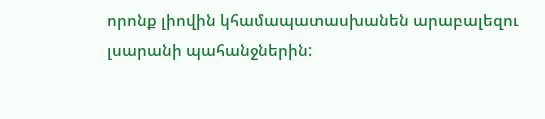որոնք լիովին կհամապատասխանեն արաբալեզու լսարանի պահանջներին: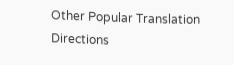Other Popular Translation Directions